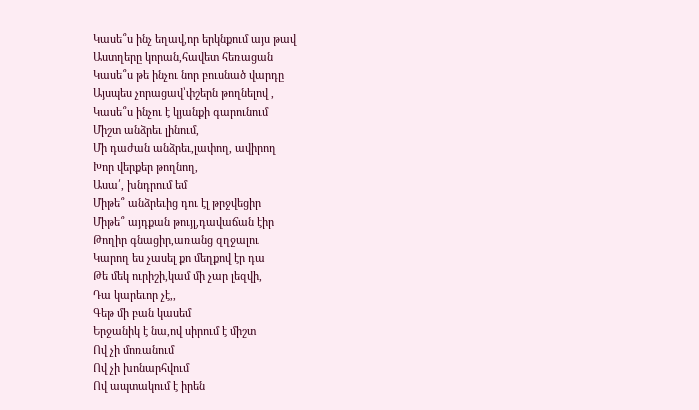Կասե՞ս ինչ եղավ,որ երկնքում այս թավ
Աստղերը կորան,հավետ հեռացան
Կասե՞ս թե ինչու նոր բուսնած վարդը
Այսպես չորացավ՝փշերն թողնելով ,
Կասե՞ս ինչու է կյանքի գարունում
Միշտ անձրեւ լինում,
Մի դաժան անձրեւ,լափող, ավիրող
Խոր վերքեր թողնող,
Ասա՛, խնդրում եմ
Միթե՞ անձրեւից դու էլ թրջվեցիր
Միթե՞ այդքան թույլ,դավաճան էիր
Թողիր գնացիր,առանց զղջալու
Կարող ես չասել քո մեղքով էր դա
Թե մեկ ուրիշի,կամ մի չար լեզվի,
Դա կարեւոր չէ,,
Գեթ մի բան կասեմ
Երջանիկ է նա,ով սիրում է միշտ
Ով չի մոռանում
Ով չի խոնարհվում
Ով ապտակում է իրեն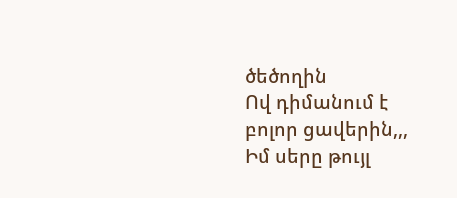ծեծողին
Ով դիմանում է բոլոր ցավերին,,,
Իմ սերը թույլ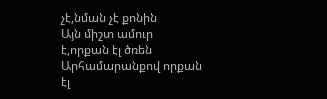չէ,նման չէ քոնին
Այն միշտ ամուր է,որքան էլ ծռեն
Արհամարանքով որքան էլ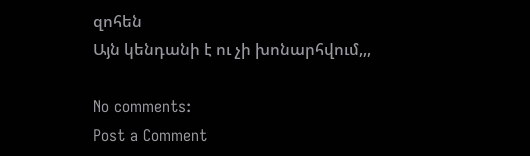զոհեն
Այն կենդանի է ու չի խոնարհվում,,,

No comments:
Post a Comment